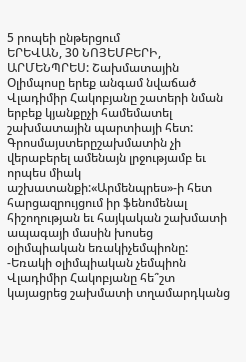5 րոպեի ընթերցում
ԵՐԵՎԱՆ, 30 ՆՈՅԵՄԲԵՐԻ, ԱՐՄԵՆՊՐԵՍ: Շախմատային Օլիմպոսը երեք անգամ նվաճած Վլադիմիր Հակոբյանը շատերի նման երբեք կյանքըչի համեմատել շախմատային պարտիայի հետ: Գրոսմայստերըշախմատին չի վերաբերել ամենայն լրջությամբ եւ որպես միակ աշխատանքի:«Արմենպրես»-ի հետ հարցազրույցում իր ֆենոմենալ հիշողության եւ հայկական շախմատի ապագայի մասին խոսեց օլիմպիական եռակիչեմպիոնը:
-Եռակի օլիմպիական չեմպիոն Վլադիմիր Հակոբյանը հե՞շտ կայացրեց շախմատի տղամարդկանց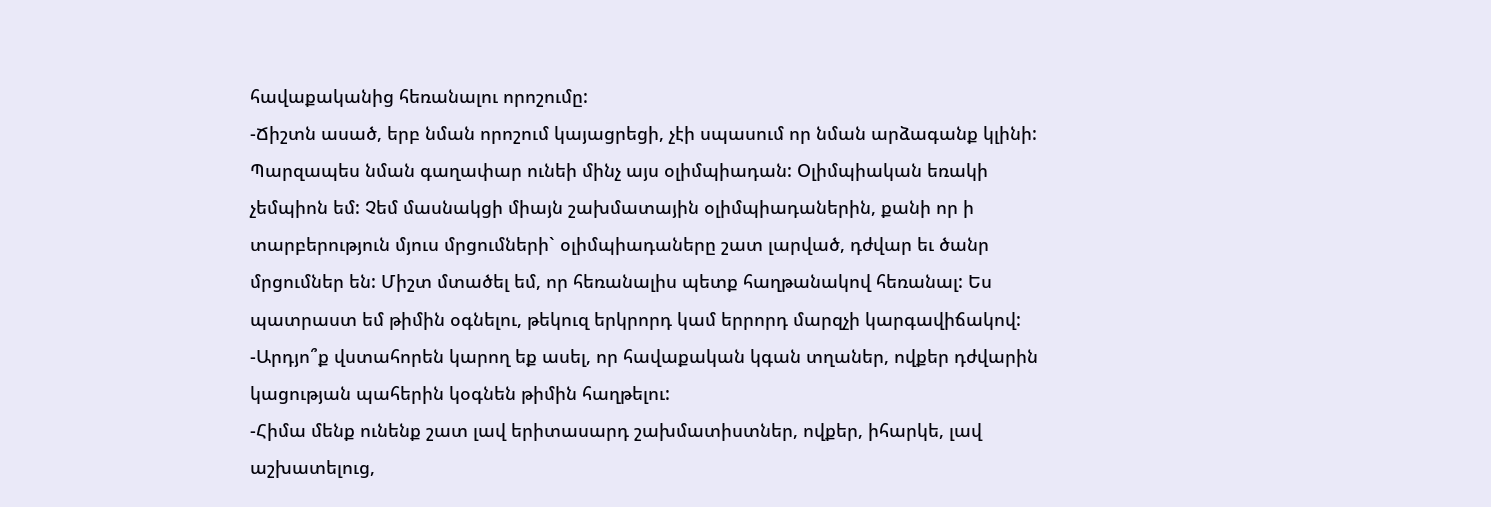հավաքականից հեռանալու որոշումը:
-Ճիշտն ասած, երբ նման որոշում կայացրեցի, չէի սպասում որ նման արձագանք կլինի: Պարզապես նման գաղափար ունեի մինչ այս օլիմպիադան: Օլիմպիական եռակի չեմպիոն եմ: Չեմ մասնակցի միայն շախմատային օլիմպիադաներին, քանի որ ի տարբերություն մյուս մրցումների` օլիմպիադաները շատ լարված, դժվար եւ ծանր մրցումներ են: Միշտ մտածել եմ, որ հեռանալիս պետք հաղթանակով հեռանալ: Ես պատրաստ եմ թիմին օգնելու, թեկուզ երկրորդ կամ երրորդ մարզչի կարգավիճակով:
-Արդյո՞ք վստահորեն կարող եք ասել, որ հավաքական կգան տղաներ, ովքեր դժվարին կացության պահերին կօգնեն թիմին հաղթելու:
-Հիմա մենք ունենք շատ լավ երիտասարդ շախմատիստներ, ովքեր, իհարկե, լավ աշխատելուց,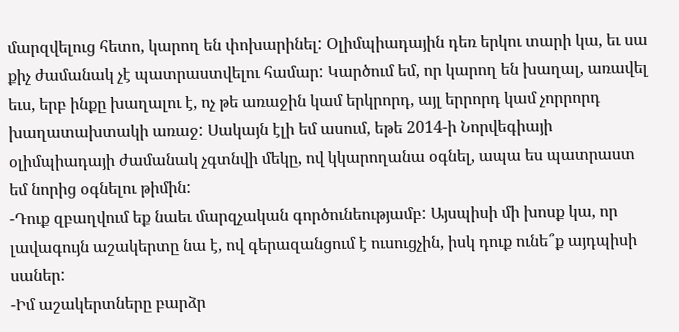մարզվելուց հետո, կարող են փոխարինել: Օլիմպիադային դեռ երկու տարի կա, եւ սա քիչ ժամանակ չէ պատրաստվելու համար: Կարծում եմ, որ կարող են խաղալ, առավել եւս, երբ ինքը խաղալու է, ոչ թե առաջին կամ երկրորդ, այլ երրորդ կամ չորրորդ խաղատախտակի առաջ: Սակայն էլի եմ ասում, եթե 2014-ի Նորվեգիայի օլիմպիադայի ժամանակ չգտնվի մեկը, ով կկարողանա օգնել, ապա ես պատրաստ եմ նորից օգնելու թիմին:
-Դուք զբաղվում եք նաեւ մարզչական գործունեությամբ: Այսպիսի մի խոսք կա, որ լավագույն աշակերտը նա է, ով գերազանցում է ուսուցչին, իսկ դուք ունե՞ք այդպիսի սաներ:
-Իմ աշակերտները բարձր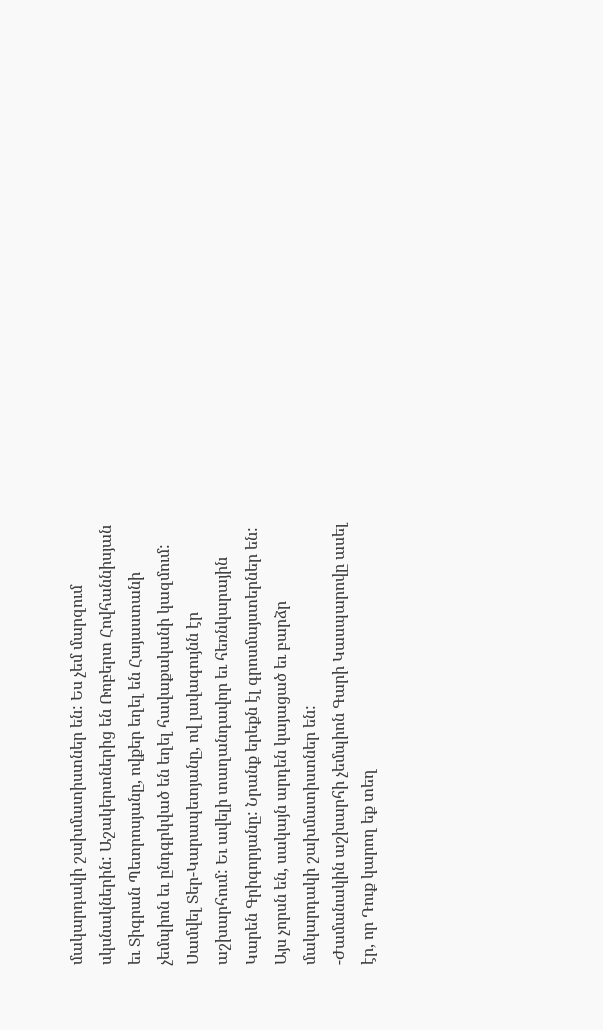մակարդակի շախմատիստներ են: Ես չեմ մարզում սկսնակներին: Աշակերտներից են Ռոբերտ Հովհաննիսյան եւ Տիգրան Պետրոսյանը, ովքեր եղել են Հայաստանի չեմպիոն եւ ընդգրկված են եղել հավաքականի կազմում: Սամվել Տեր-Կարապետյանը, ով լավագույնն էր աշխարհում: Եւ ավելի տաղանդավոր եւ հեռնկարային Կարեն Գրիգորյանը: Նրանք երեքն էլ գրոսմայստերներ են: Այս չորսն են, սակայն արդեն կայացած եւ բարձր մակարդակի շախմատիստներ են:
-Ժամանակին աշխարհի չեմպիոն Գարի Կասպարովը ասել էր, որ Դուք կարող եք տեղ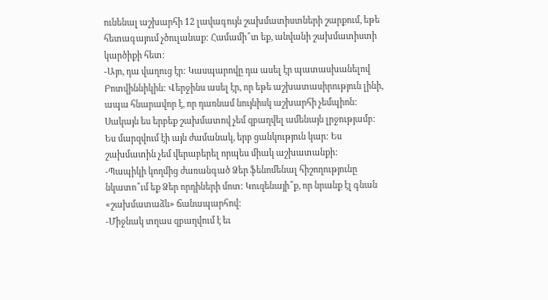ունենալ աշխարհի 12 լավագույն շախմատիստների շարքում, եթե հետագայում չծուլանաք: Համամի՞տ եք, անվանի շախմատիստի կարծիքի հետ:
-Այո, դա վաղուց էր: Կասպարովը դա ասել էր պատասխանելով Բոտվիննիկին: Վերջինս ասել էր, որ եթե աշխատասիրություն լինի, ապա հնարավոր է, որ դառնամ նույնիսկ աշխարհի չեմպիոն: Սակայն ես երբեք շախմատով չեմ զբաղվել ամենայն լրջությամբ: Ես մարզվում էի այն ժամանակ, երբ ցանկություն կար: Ես շախմատին չեմ վերաբերել որպես միակ աշխատանքի:
-Պապիկի կողմից ժառանգած Ձեր ֆենոմենալ հիշողությունը նկատո՞ւմ եք Ձեր որդիների մոտ: Կուզենայի՞ք, որ նրանք էլ գնան «շախմատաձև» ճանապարհով:
-Միջնակ տղաս զբաղվում է եւ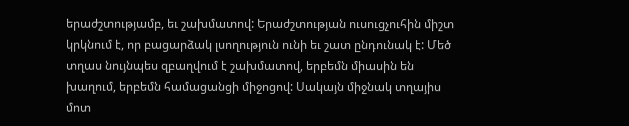երաժշտությամբ, եւ շախմատով: Երաժշտության ուսուցչուհին միշտ կրկնում է, որ բացարձակ լսողություն ունի եւ շատ ընդունակ է: Մեծ տղաս նույնպես զբաղվում է շախմատով, երբեմն միասին են խաղում, երբեմն համացանցի միջոցով: Սակայն միջնակ տղայիս մոտ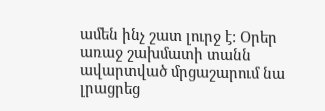ամեն ինչ շատ լուրջ է: Օրեր առաջ շախմատի տանն ավարտված մրցաշարում նա լրացրեց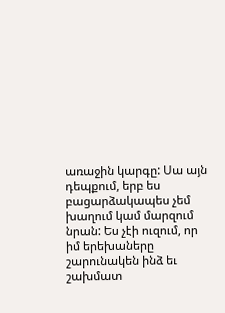առաջին կարգը: Սա այն դեպքում, երբ ես բացարձակապես չեմ խաղում կամ մարզում նրան: Ես չէի ուզում, որ իմ երեխաները շարունակեն ինձ եւ շախմատ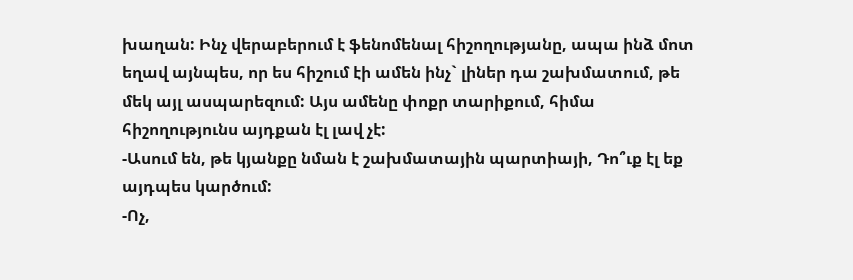խաղան: Ինչ վերաբերում է ֆենոմենալ հիշողությանը, ապա ինձ մոտ եղավ այնպես, որ ես հիշում էի ամեն ինչ` լիներ դա շախմատում, թե մեկ այլ ասպարեզում: Այս ամենը փոքր տարիքում, հիմա հիշողությունս այդքան էլ լավ չէ:
-Ասում են, թե կյանքը նման է շախմատային պարտիայի, Դո՞ւք էլ եք այդպես կարծում:
-Ոչ,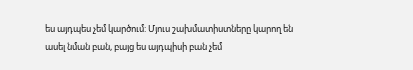ես այդպես չեմ կարծում: Մյուս շախմատիստները կարող են ասել նման բան, բայց ես այդպիսի բան չեմ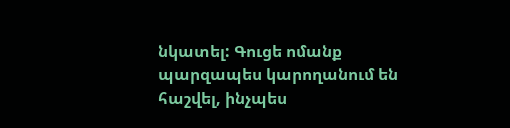նկատել: Գուցե ոմանք պարզապես կարողանում են հաշվել, ինչպես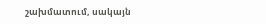շախմատում, սակայն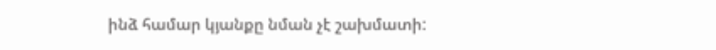ինձ համար կյանքը նման չէ շախմատի: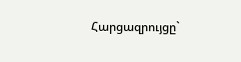Հարցազրույցը`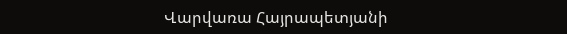Վարվառա Հայրապետյանի